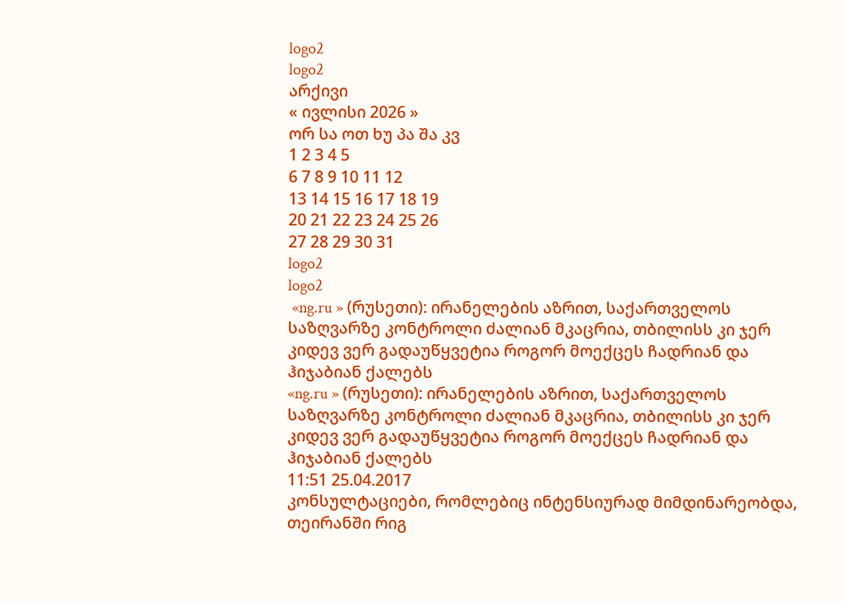logo2
logo2
არქივი
« ივლისი 2026 »
ორ სა ოთ ხუ პა შა კვ
1 2 3 4 5
6 7 8 9 10 11 12
13 14 15 16 17 18 19
20 21 22 23 24 25 26
27 28 29 30 31
logo2
logo2
 «ng.ru » (რუსეთი): ირანელების აზრით, საქართველოს საზღვარზე კონტროლი ძალიან მკაცრია, თბილისს კი ჯერ კიდევ ვერ გადაუწყვეტია როგორ მოექცეს ჩადრიან და ჰიჯაბიან ქალებს
«ng.ru » (რუსეთი): ირანელების აზრით, საქართველოს საზღვარზე კონტროლი ძალიან მკაცრია, თბილისს კი ჯერ კიდევ ვერ გადაუწყვეტია როგორ მოექცეს ჩადრიან და ჰიჯაბიან ქალებს
11:51 25.04.2017
კონსულტაციები, რომლებიც ინტენსიურად მიმდინარეობდა, თეირანში რიგ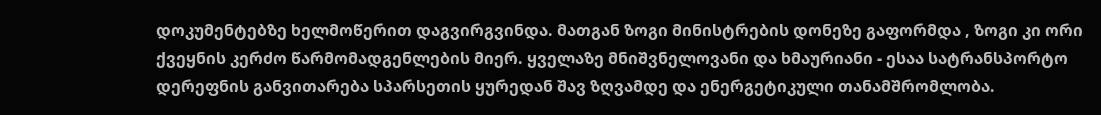დოკუმენტებზე ხელმოწერით დაგვირგვინდა. მათგან ზოგი მინისტრების დონეზე გაფორმდა , ზოგი კი ორი ქვეყნის კერძო წარმომადგენლების მიერ. ყველაზე მნიშვნელოვანი და ხმაურიანი - ესაა სატრანსპორტო დერეფნის განვითარება სპარსეთის ყურედან შავ ზღვამდე და ენერგეტიკული თანამშრომლობა.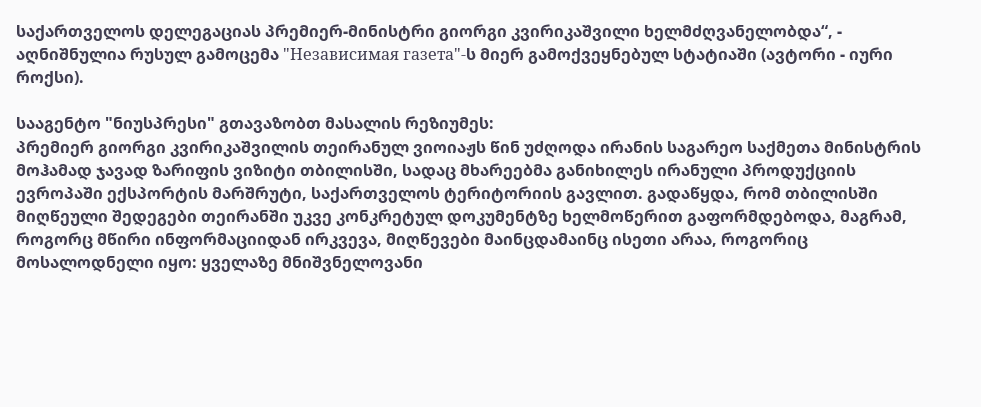საქართველოს დელეგაციას პრემიერ-მინისტრი გიორგი კვირიკაშვილი ხელმძღვანელობდა“, - აღნიშნულია რუსულ გამოცემა "Независимая газета"-ს მიერ გამოქვეყნებულ სტატიაში (ავტორი - იური როქსი).

სააგენტო "ნიუსპრესი" გთავაზობთ მასალის რეზიუმეს:
პრემიერ გიორგი კვირიკაშვილის თეირანულ ვიოიაჟს წინ უძღოდა ირანის საგარეო საქმეთა მინისტრის მოჰამად ჯავად ზარიფის ვიზიტი თბილისში, სადაც მხარეებმა განიხილეს ირანული პროდუქციის ევროპაში ექსპორტის მარშრუტი, საქართველოს ტერიტორიის გავლით. გადაწყდა, რომ თბილისში მიღწეული შედეგები თეირანში უკვე კონკრეტულ დოკუმენტზე ხელმოწერით გაფორმდებოდა, მაგრამ, როგორც მწირი ინფორმაციიდან ირკვევა, მიღწევები მაინცდამაინც ისეთი არაა, როგორიც მოსალოდნელი იყო: ყველაზე მნიშვნელოვანი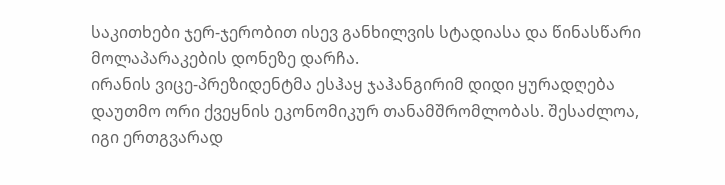საკითხები ჯერ-ჯერობით ისევ განხილვის სტადიასა და წინასწარი მოლაპარაკების დონეზე დარჩა.
ირანის ვიცე-პრეზიდენტმა ესჰაყ ჯაჰანგირიმ დიდი ყურადღება დაუთმო ორი ქვეყნის ეკონომიკურ თანამშრომლობას. შესაძლოა, იგი ერთგვარად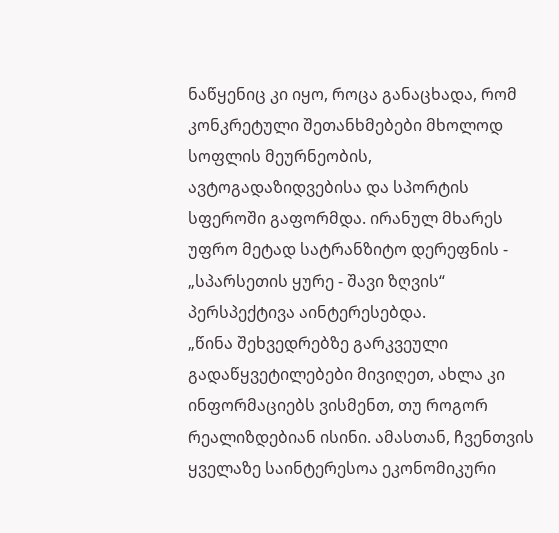ნაწყენიც კი იყო, როცა განაცხადა, რომ კონკრეტული შეთანხმებები მხოლოდ სოფლის მეურნეობის, ავტოგადაზიდვებისა და სპორტის სფეროში გაფორმდა. ირანულ მხარეს უფრო მეტად სატრანზიტო დერეფნის - „სპარსეთის ყურე - შავი ზღვის“ პერსპექტივა აინტერესებდა.
„წინა შეხვედრებზე გარკვეული გადაწყვეტილებები მივიღეთ, ახლა კი ინფორმაციებს ვისმენთ, თუ როგორ რეალიზდებიან ისინი. ამასთან, ჩვენთვის ყველაზე საინტერესოა ეკონომიკური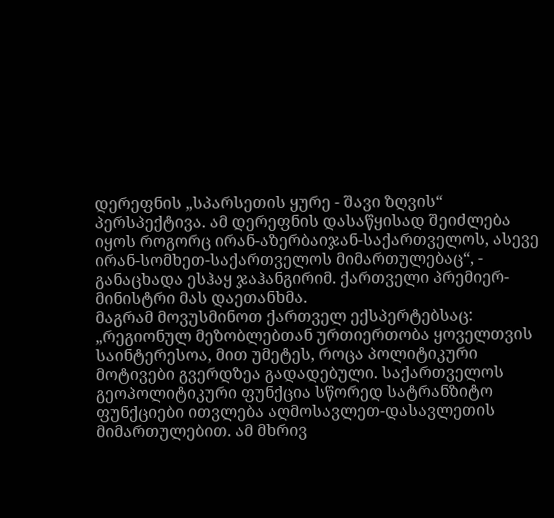დერეფნის „სპარსეთის ყურე - შავი ზღვის“ პერსპექტივა. ამ დერეფნის დასაწყისად შეიძლება იყოს როგორც ირან-აზერბაიჯან-საქართველოს, ასევე ირან-სომხეთ-საქართველოს მიმართულებაც“, - განაცხადა ესჰაყ ჯაჰანგირიმ. ქართველი პრემიერ-მინისტრი მას დაეთანხმა.
მაგრამ მოვუსმინოთ ქართველ ექსპერტებსაც:
„რეგიონულ მეზობლებთან ურთიერთობა ყოველთვის საინტერესოა, მით უმეტეს, როცა პოლიტიკური მოტივები გვერდზეა გადადებული. საქართველოს გეოპოლიტიკური ფუნქცია სწორედ სატრანზიტო ფუნქციები ითვლება აღმოსავლეთ-დასავლეთის მიმართულებით. ამ მხრივ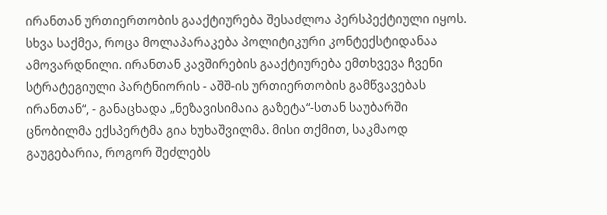ირანთან ურთიერთობის გააქტიურება შესაძლოა პერსპექტიული იყოს. სხვა საქმეა, როცა მოლაპარაკება პოლიტიკური კონტექსტიდანაა ამოვარდნილი. ირანთან კავშირების გააქტიურება ემთხვევა ჩვენი სტრატეგიული პარტნიორის - აშშ-ის ურთიერთობის გამწვავებას ირანთან“, - განაცხადა „ნეზავისიმაია გაზეტა“-სთან საუბარში ცნობილმა ექსპერტმა გია ხუხაშვილმა. მისი თქმით, საკმაოდ გაუგებარია, როგორ შეძლებს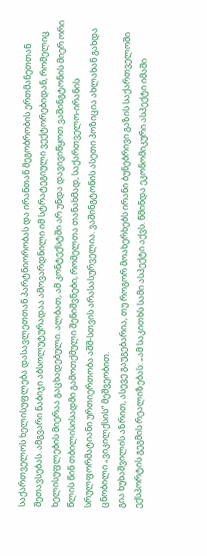საქართველოს ხელისუფლება დასავლეთთან პარტნიორობას და ირანთან მეგობრობის ერთმანეთთან შეთავსებას. ამგვარი ნაბიჯი აბსოლუტურადაა ამოვარდნილი იმ სტრატეგიული ვექტორებიდან, რომელიც ხელისუფლების მიერაა გაცხადებული. ალბათ, ამ კონტექსტში არ უნდა დავივიწყოთ ვაშინგტონის მიერ ორი წლის წინ თბილისისადმი გამოთქმული შენიშვნები, რომელთა თანახმად, საქართველო-ირანის სრულფორმატიანი ურთიერთობა აშშ-სთვის არასასურველია. ვაშინგტონის ასეთი პოზიცია ახლახან გახდა ცნობილი „ვიკილქსის“ მეშვეობით.
გია ხუხაშვილის აზრით, ასევე გაუგებარია, თუ როგორ მოახერხებს ირანი ბუნებრივი გაზის საქართველოში ექსპორტის გეგმის რეალიზებას: „ამ საკითხს სამი ასპექტი აქვს. წმინდა ეკონომიკური ასპექტი იმაში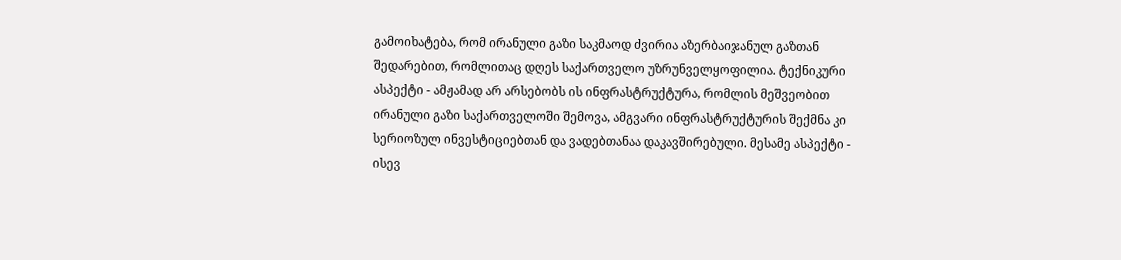გამოიხატება, რომ ირანული გაზი საკმაოდ ძვირია აზერბაიჯანულ გაზთან შედარებით, რომლითაც დღეს საქართველო უზრუნველყოფილია. ტექნიკური ასპექტი - ამჟამად არ არსებობს ის ინფრასტრუქტურა, რომლის მეშვეობით ირანული გაზი საქართველოში შემოვა, ამგვარი ინფრასტრუქტურის შექმნა კი სერიოზულ ინვესტიციებთან და ვადებთანაა დაკავშირებული. მესამე ასპექტი - ისევ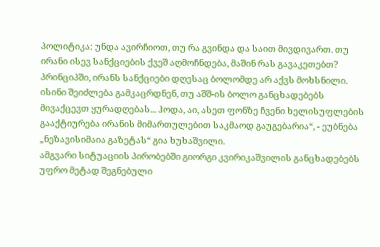პოლიტიკა: უნდა ავირჩიოთ, თუ რა გვინდა და საით მივდივართ. თუ ირანი ისევ სანქციების ქვეშ აღმოჩნდება, მაშინ რას გავაკეთებთ? პრინციპში, ირანს სანქციები დღესაც ბოლომდე არ აქვს მოხსნილი. ისინი შეიძლება გამკაცრდნენ, თუ აშშ-ის ბოლო განცხადებებს მივაქცევთ ყურადღებას... ჰოდა, აი, ასეთ ფონზე ჩვენი ხელისუფლების გააქტიურება ირანის მიმართულებით საკმაოდ გაუგებარია“, - ეუბნება „ნეზავისიმაია გაზეტას“ გია ხუხაშვილი.
ამგვარი სიტუაციის პირობებში გიორგი კვირიკაშვილის განცხადებებს უფრო მეტად შეგნებული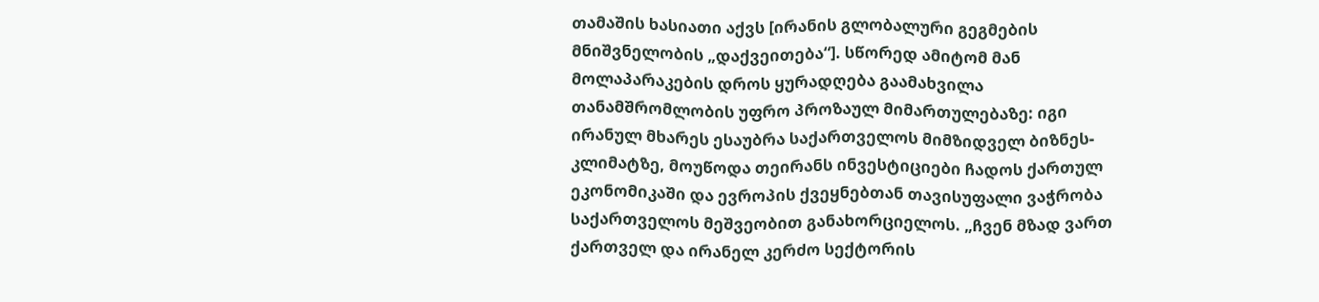თამაშის ხასიათი აქვს [ირანის გლობალური გეგმების მნიშვნელობის „დაქვეითება“]. სწორედ ამიტომ მან მოლაპარაკების დროს ყურადღება გაამახვილა თანამშრომლობის უფრო პროზაულ მიმართულებაზე: იგი ირანულ მხარეს ესაუბრა საქართველოს მიმზიდველ ბიზნეს-კლიმატზე, მოუწოდა თეირანს ინვესტიციები ჩადოს ქართულ ეკონომიკაში და ევროპის ქვეყნებთან თავისუფალი ვაჭრობა საქართველოს მეშვეობით განახორციელოს. „ჩვენ მზად ვართ ქართველ და ირანელ კერძო სექტორის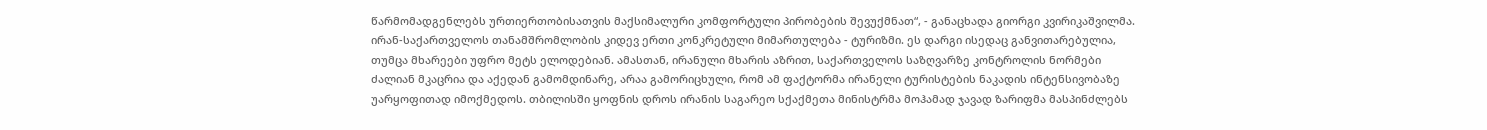წარმომადგენლებს ურთიერთობისათვის მაქსიმალური კომფორტული პირობების შევუქმნათ“, - განაცხადა გიორგი კვირიკაშვილმა.
ირან-საქართველოს თანამშრომლობის კიდევ ერთი კონკრეტული მიმართულება - ტურიზმი. ეს დარგი ისედაც განვითარებულია, თუმცა მხარეები უფრო მეტს ელოდებიან. ამასთან, ირანული მხარის აზრით, საქართველოს საზღვარზე კონტროლის ნორმები ძალიან მკაცრია და აქედან გამომდინარე, არაა გამორიცხული, რომ ამ ფაქტორმა ირანელი ტურისტების ნაკადის ინტენსივობაზე უარყოფითად იმოქმედოს. თბილისში ყოფნის დროს ირანის საგარეო სქაქმეთა მინისტრმა მოჰამად ჯავად ზარიფმა მასპინძლებს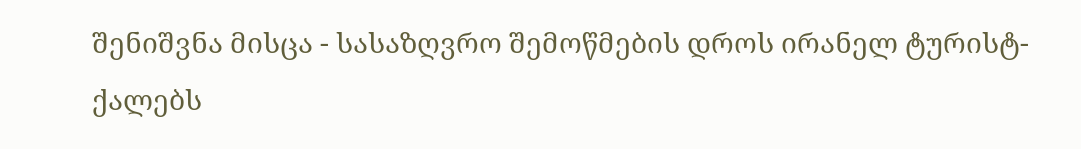შენიშვნა მისცა - სასაზღვრო შემოწმების დროს ირანელ ტურისტ-ქალებს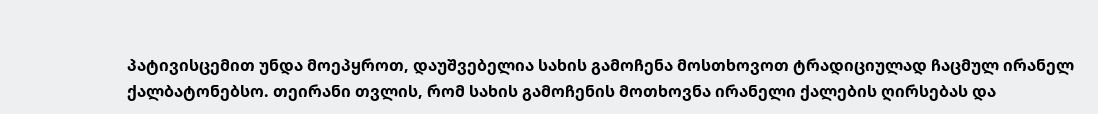პატივისცემით უნდა მოეპყროთ, დაუშვებელია სახის გამოჩენა მოსთხოვოთ ტრადიციულად ჩაცმულ ირანელ ქალბატონებსო. თეირანი თვლის, რომ სახის გამოჩენის მოთხოვნა ირანელი ქალების ღირსებას და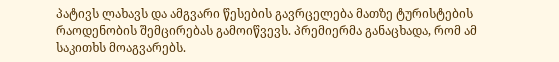პატივს ლახავს და ამგვარი წესების გავრცელება მათზე ტურისტების რაოდენობის შემცირებას გამოიწვევს. პრემიერმა განაცხადა, რომ ამ საკითხს მოაგვარებს.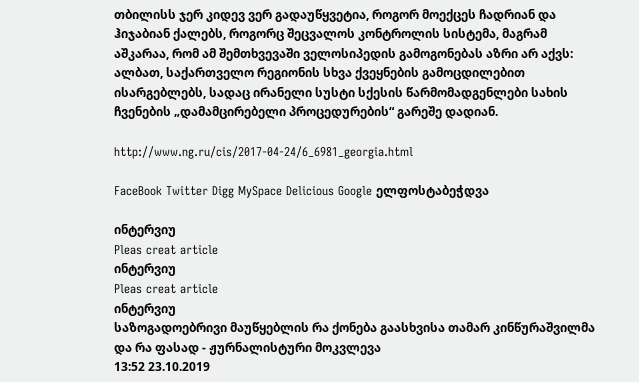თბილისს ჯერ კიდევ ვერ გადაუწყვეტია, როგორ მოექცეს ჩადრიან და ჰიჯაბიან ქალებს, როგორც შეცვალოს კონტროლის სისტემა, მაგრამ აშკარაა, რომ ამ შემთხვევაში ველოსიპედის გამოგონებას აზრი არ აქვს: ალბათ, საქართველო რეგიონის სხვა ქვეყნების გამოცდილებით ისარგებლებს, სადაც ირანელი სუსტი სქესის წარმომადგენლები სახის ჩვენების „დამამცირებელი პროცედურების“ გარეშე დადიან.

http://www.ng.ru/cis/2017-04-24/6_6981_georgia.html

FaceBook Twitter Digg MySpace Delicious Google ელფოსტაბეჭდვა

ინტერვიუ
Pleas creat article
ინტერვიუ
Pleas creat article
ინტერვიუ
საზოგადოებრივი მაუწყებლის რა ქონება გაასხვისა თამარ კინწურაშვილმა და რა ფასად - ჟურნალისტური მოკვლევა
13:52 23.10.2019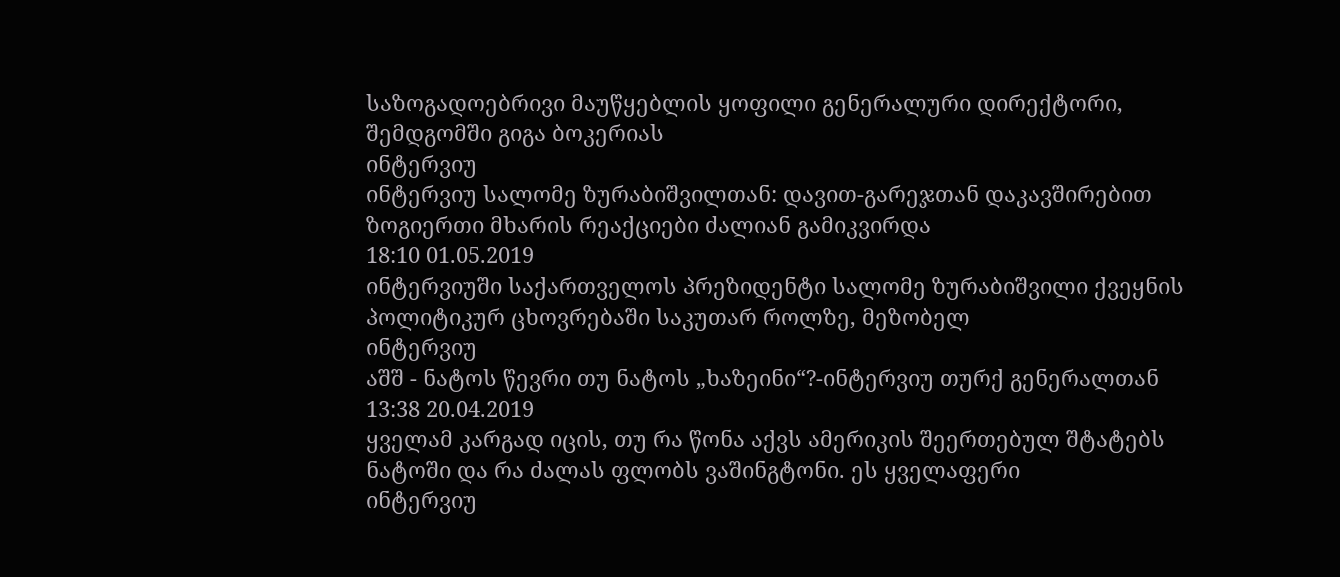საზოგადოებრივი მაუწყებლის ყოფილი გენერალური დირექტორი, შემდგომში გიგა ბოკერიას
ინტერვიუ
ინტერვიუ სალომე ზურაბიშვილთან: დავით-გარეჯთან დაკავშირებით ზოგიერთი მხარის რეაქციები ძალიან გამიკვირდა
18:10 01.05.2019
ინტერვიუში საქართველოს პრეზიდენტი სალომე ზურაბიშვილი ქვეყნის პოლიტიკურ ცხოვრებაში საკუთარ როლზე, მეზობელ
ინტერვიუ
აშშ - ნატოს წევრი თუ ნატოს „ხაზეინი“?-ინტერვიუ თურქ გენერალთან
13:38 20.04.2019
ყველამ კარგად იცის, თუ რა წონა აქვს ამერიკის შეერთებულ შტატებს ნატოში და რა ძალას ფლობს ვაშინგტონი. ეს ყველაფერი
ინტერვიუ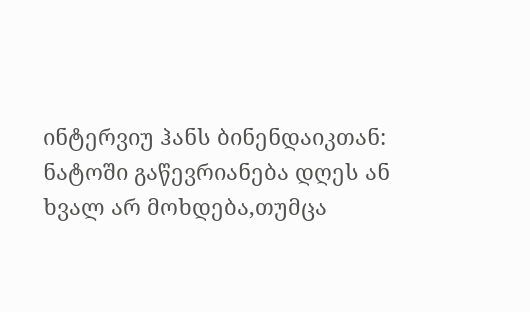ინტერვიუ ჰანს ბინენდაიკთან: ნატოში გაწევრიანება დღეს ან ხვალ არ მოხდება,თუმცა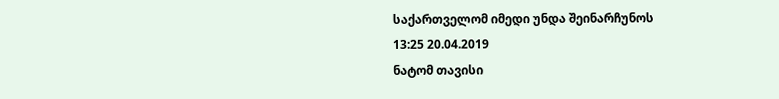საქართველომ იმედი უნდა შეინარჩუნოს
13:25 20.04.2019
ნატომ თავისი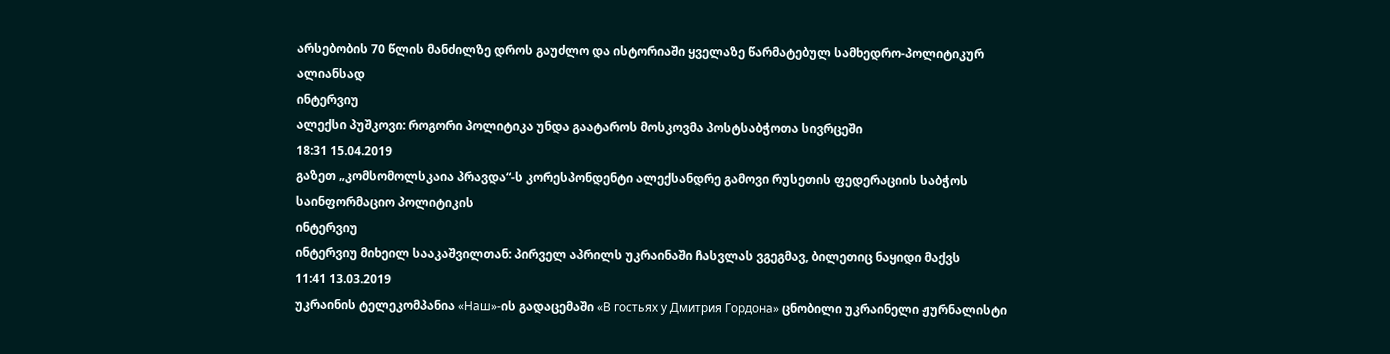არსებობის 70 წლის მანძილზე დროს გაუძლო და ისტორიაში ყველაზე წარმატებულ სამხედრო-პოლიტიკურ ალიანსად
ინტერვიუ
ალექსი პუშკოვი: როგორი პოლიტიკა უნდა გაატაროს მოსკოვმა პოსტსაბჭოთა სივრცეში
18:31 15.04.2019
გაზეთ „კომსომოლსკაია პრავდა“-ს კორესპონდენტი ალექსანდრე გამოვი რუსეთის ფედერაციის საბჭოს საინფორმაციო პოლიტიკის
ინტერვიუ
ინტერვიუ მიხეილ სააკაშვილთან: პირველ აპრილს უკრაინაში ჩასვლას ვგეგმავ, ბილეთიც ნაყიდი მაქვს
11:41 13.03.2019
უკრაინის ტელეკომპანია «Наш»-ის გადაცემაში «В гостьях у Дмитрия Гордона» ცნობილი უკრაინელი ჟურნალისტი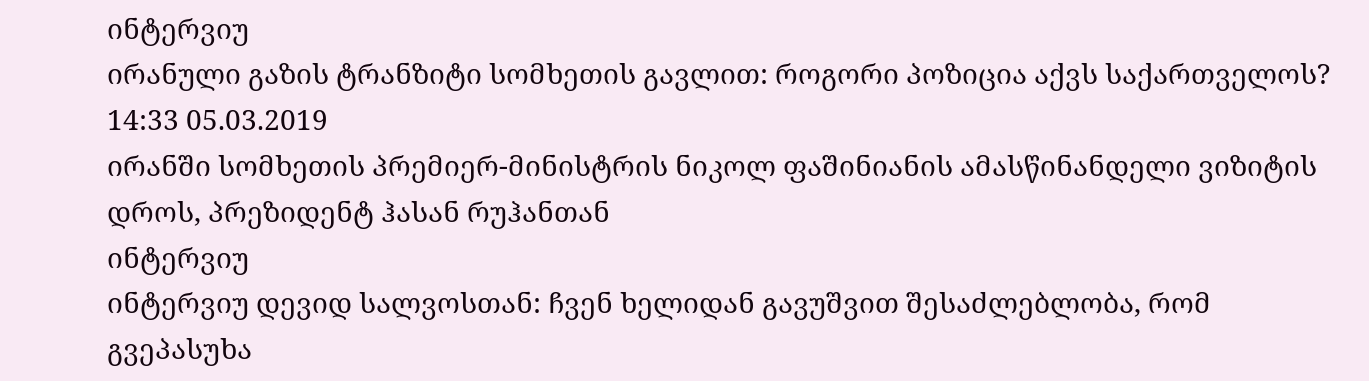ინტერვიუ
ირანული გაზის ტრანზიტი სომხეთის გავლით: როგორი პოზიცია აქვს საქართველოს?
14:33 05.03.2019
ირანში სომხეთის პრემიერ-მინისტრის ნიკოლ ფაშინიანის ამასწინანდელი ვიზიტის დროს, პრეზიდენტ ჰასან რუჰანთან
ინტერვიუ
ინტერვიუ დევიდ სალვოსთან: ჩვენ ხელიდან გავუშვით შესაძლებლობა, რომ გვეპასუხა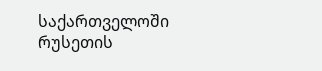საქართველოში რუსეთის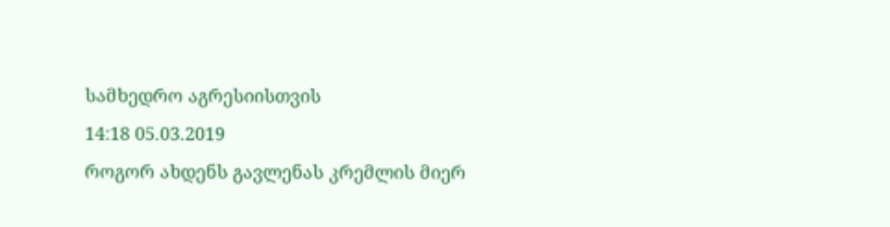სამხედრო აგრესიისთვის
14:18 05.03.2019
როგორ ახდენს გავლენას კრემლის მიერ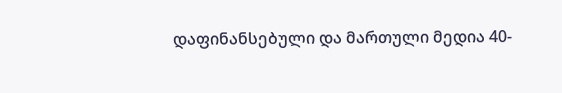დაფინანსებული და მართული მედია 40-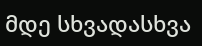მდე სხვადასხვა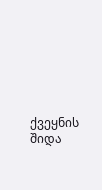ქვეყნის შიდა